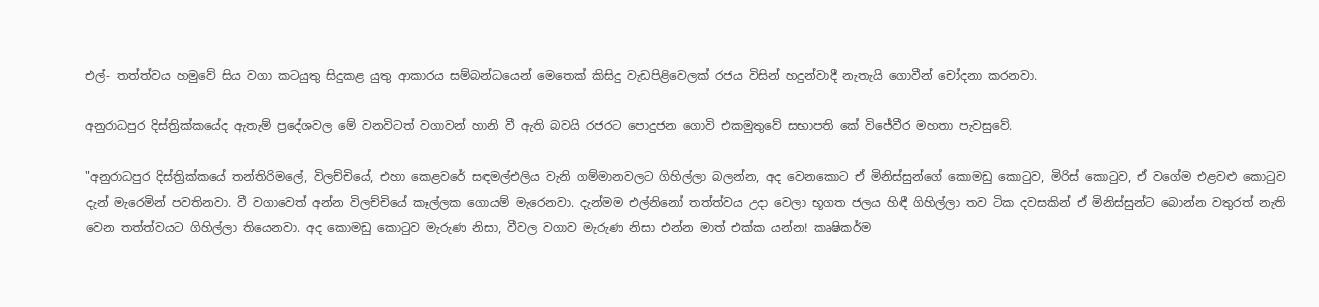එල්- තත්ත්වය හමුවේ සිය වගා කටයුතු සිදුකළ යුතු ආකාරය සම්බන්ධයෙන් මෙතෙක් කිසිදු වැඩපිළිවෙලක් රජය විසින් හදුන්වාදී නැතැයි ගොවීන් චෝදනා කරනවා.

අනුරාධපුර දිස්ත්‍රික්කයේද ඇතැම් ප්‍රදේශවල මේ වනවිටත් වගාවන් හානි වී ඇති බවයි රජරට පොදුජන ගොවි එකමුතුවේ සභාපති කේ විජේවීර මහතා පැවසුවේ.

"අනුරාධපුර දිස්ත්‍රික්කයේ තන්තිරිමලේ, විලච්චියේ, එහා කෙළවරේ සඳමල්එලිය වැනි ගම්මානවලට ගිහිල්ලා බලන්න, අද වෙනකොට ඒ මිනිස්සුන්ගේ කොමඩු කොටුව, මිරිස් කොටුව, ඒ වගේම එළවළු කොටුව දැන් මැරෙමින් පවතිනවා. වී වගාවෙත් අන්න විලච්චියේ කෑල්ලක ගොයම් මැරෙනවා. දැන්මම එල්නිනෝ තත්ත්වය උදා වෙලා භූගත ජලය හිඳී ගිහිල්ලා තව ටික දවසකින් ඒ මිනිස්සුන්ට බොන්න වතුරත් නැති වෙන තත්ත්වයට ගිහිල්ලා තියෙනවා. අද කොමඩු කොටුව මැරුණ නිසා, වීවල වගාව මැරුණ නිසා එන්න මාත් එක්ක යන්න! කෘෂිකර්ම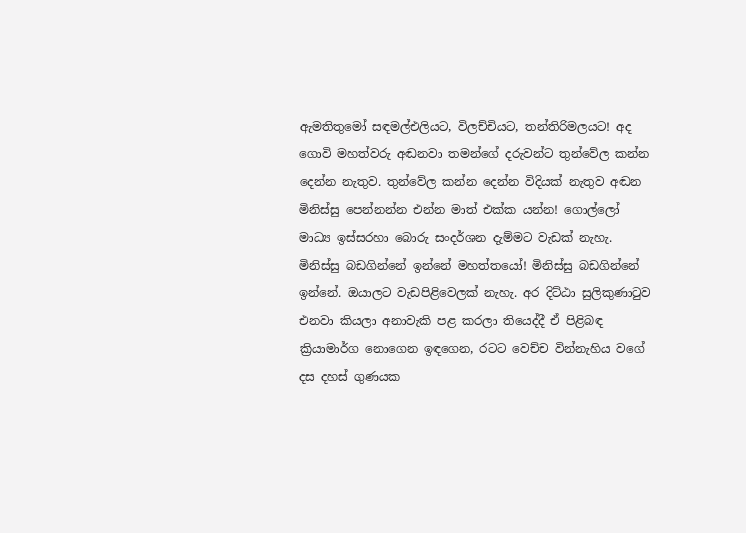ඇමතිතුමෝ සඳමල්එලියට, විලච්චියට, තන්තිරිමලයට! අද ගොවි මහත්වරු අඬනවා තමන්ගේ දරුවන්ට තුන්වේල කන්න දෙන්න නැතුව. තුන්වේල කන්න දෙන්න විදියක් නැතුව අඬන මිනිස්සු පෙන්නන්න එන්න මාත් එක්ක යන්න! ගොල්ලෝ මාධ්‍ය ඉස්සරහා බොරු සංදර්ශන දැම්මට වැඩක් නැහැ. මිනිස්සු බඩගින්නේ ඉන්නේ මහත්තයෝ! මිනිස්සු බඩගින්නේ ඉන්නේ. ඔයාලට වැඩපිළිවෙලක් නැහැ. අර දිට්ඨා සුලිකුණාටුව එනවා කියලා අනාවැකි පළ කරලා තියෙද්දී ඒ පිළිබඳ ක්‍රියාමාර්ග නොගෙන ඉඳගෙන, රටට වෙච්ච වින්නැහිය වගේ දස දහස් ගුණයක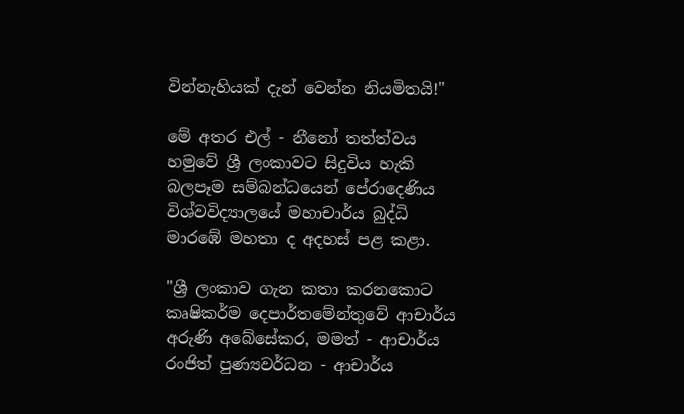වින්නැහියක් දැන් වෙන්න නියමිතයි!"

මේ අතර එල් - නීනෝ තත්ත්වය හමුවේ ශ්‍රී ලංකාවට සිදුවිය හැකි බලපෑම සම්බන්ධයෙන් පේරාදෙණිය විශ්වවිද්‍යාලයේ මහාචාර්ය බුද්ධි මාරඹේ මහතා ද අදහස් පළ කළා.

"ශ්‍රී ලංකාව ගැන කතා කරනකොට කෘෂිකර්ම දෙපාර්තමේන්තුවේ ආචාර්ය අරුණි අබේසේකර, මමත් - ආචාර්ය රංජිත් පුණ්‍යවර්ධන - ආචාර්ය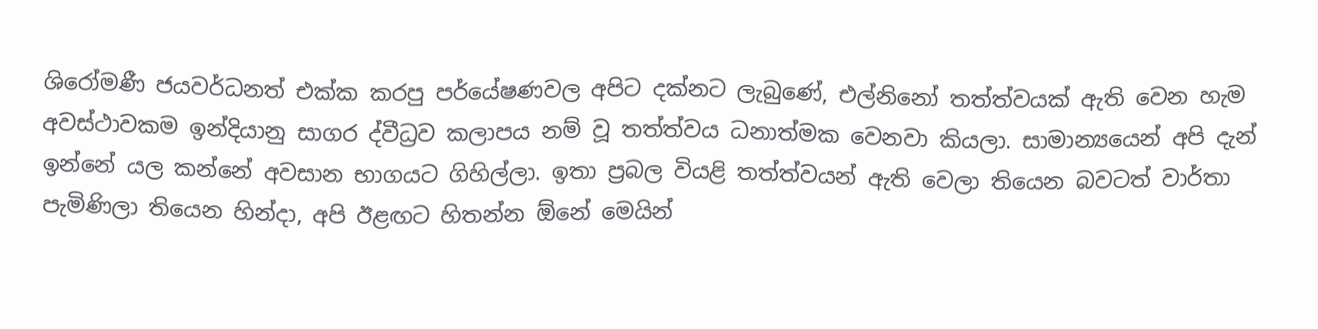ශිරෝමණී ජයවර්ධනත් එක්ක කරපු පර්යේෂණවල අපිට දක්නට ලැබුණේ, එල්නිනෝ තත්ත්වයක් ඇති වෙන හැම අවස්ථාවකම ඉන්දියානු සාගර ද්වීධ්‍රව කලාපය නම් වූ තත්ත්වය ධනාත්මක වෙනවා කියලා. සාමාන්‍යයෙන් අපි දැන් ඉන්නේ යල කන්නේ අවසාන භාගයට ගිහිල්ලා. ඉතා ප්‍රබල වියළි තත්ත්වයන් ඇති වෙලා තියෙන බවටත් වාර්තා පැමිණිලා තියෙන හින්දා, අපි ඊළඟට හිතන්න ඕනේ මෙයින්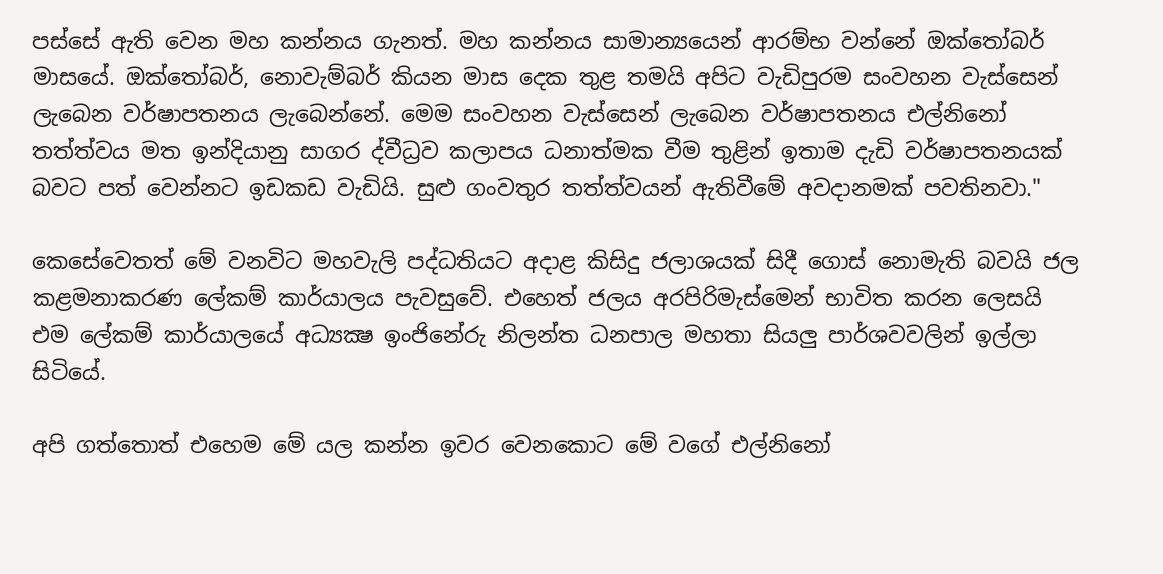පස්සේ ඇති වෙන මහ කන්නය ගැනත්. මහ කන්නය සාමාන්‍යයෙන් ආරම්භ වන්නේ ඔක්තෝබර් මාසයේ. ඔක්තෝබර්, නොවැම්බර් කියන මාස දෙක තුළ තමයි අපිට වැඩිපුරම සංවහන වැස්සෙන් ලැබෙන වර්ෂාපතනය ලැබෙන්නේ. මෙම සංවහන වැස්සෙන් ලැබෙන වර්ෂාපතනය එල්නිනෝ තත්ත්වය මත ඉන්දියානු සාගර ද්වීධ්‍රව කලාපය ධනාත්මක වීම තුළින් ඉතාම දැඩි වර්ෂාපතනයක් බවට පත් වෙන්නට ඉඩකඩ වැඩියි. සුළු ගංවතුර තත්ත්වයන් ඇතිවීමේ අවදානමක් පවතිනවා."

කෙසේවෙතත් මේ වනවිට මහවැලි පද්ධතියට අදාළ කිසිදු ජලාශයක් සිදී ගොස් නොමැති බවයි ජල කළමනාකරණ ලේකම් කාර්යාලය පැවසුවේ. එහෙත් ජලය අරපිරිමැස්මෙන් භාවිත කරන ලෙසයි එම ලේකම් කාර්යාලයේ අධ්‍යක්‍ෂ ඉංජිනේරු නිලන්ත ධනපාල මහතා සියලු පාර්ශවවලින් ඉල්ලා සිටියේ.

අපි ගත්තොත් එහෙම මේ යල කන්න ඉවර වෙනකොට මේ වගේ එල්නිනෝ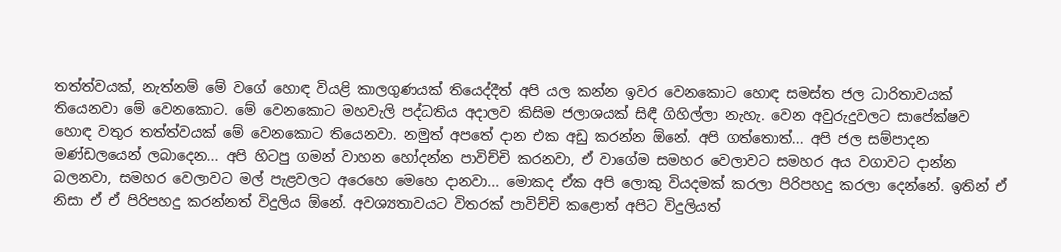තත්ත්වයක්, නැත්නම් මේ වගේ හොඳ වියළි කාලගුණයක් තියෙද්දීත් අපි යල කන්න ඉවර වෙනකොට හොඳ සමස්ත ජල ධාරිතාවයක් තියෙනවා මේ වෙනකොට. මේ වෙනකොට මහවැලි පද්ධතිය අදාලව කිසිම ජලාශයක් සිඳී ගිහිල්ලා නැහැ. වෙන අවුරුදුවලට සාපේක්ෂව හොඳ වතුර තත්ත්වයක් මේ වෙනකොට තියෙනවා. නමුත් අපතේ දාන එක අඩු කරන්න ඕනේ. අපි ගත්තොත්... අපි ජල සම්පාදන මණ්ඩලයෙන් ලබාදෙන... අපි හිටපු ගමන් වාහන හෝදන්න පාවිච්චි කරනවා, ඒ වාගේම සමහර වෙලාවට සමහර අය වගාවට දාන්න බලනවා, සමහර වෙලාවට මල් පැළවලට අරෙහෙ මෙහෙ දානවා... මොකද ඒක අපි ලොකු වියදමක් කරලා පිරිපහදු කරලා දෙන්නේ. ඉතින් ඒ නිසා ඒ ඒ පිරිපහදු කරන්නත් විදුලිය ඕනේ. අවශ්‍යතාවයට විතරක් පාවිච්චි කළොත් අපිට විදුලියත්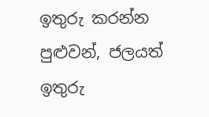ඉතුරු කරන්න පුළුවන්, ජලයත් ඉතුරු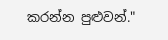කරන්න පුළුවන්."